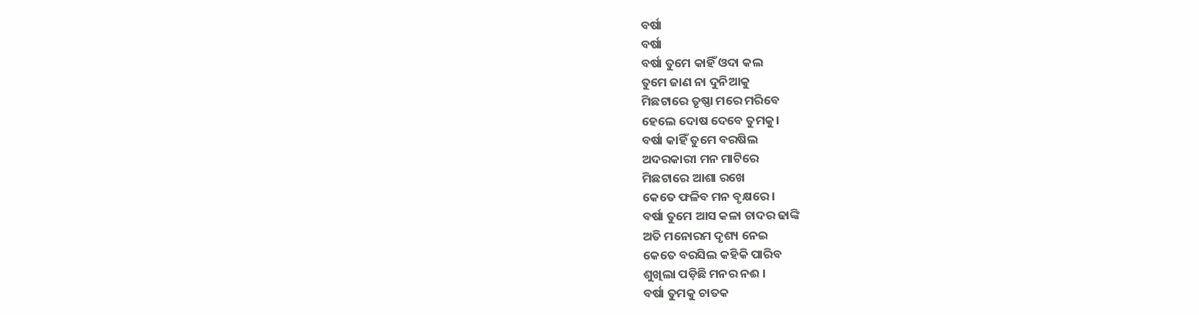ବର୍ଷା
ବର୍ଷା
ବର୍ଷା ତୁମେ କାହିଁ ଓଦା କଲ
ତୁମେ ଜାଣ ନା ଦୁନିଆକୁ
ମିଛଟାରେ ତୃଷ୍ଣା ମରେ ମରିବେ
ହେଲେ ଦୋଷ ଦେବେ ତୁମକୁ।
ବର୍ଷା କାହିଁ ତୁମେ ବରଷିଲ
ଅଦରକାରୀ ମନ ମାଟିରେ
ମିଛଟାରେ ଆଶା ରଖେ
କେତେ ଫଳିବ ମନ ବୃକ୍ଷରେ ।
ବର୍ଷା ତୁମେ ଆସ କଳା ଚାଦର ଢାଙ୍କି
ଅତି ମନୋରମ ଦୃଶ୍ୟ ନେଇ
କେତେ ବରସିଲ କହିକି ପାରିବ
ଶୁଖିଲା ପଡ଼ିଛି ମନର ନଈ ।
ବର୍ଷା ତୁମକୁ ଚାତକ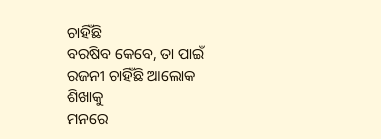ଚାହିଁଛି
ବରଷିବ କେବେ, ତା ପାଇଁ
ରଜନୀ ଚାହିଁଛି ଆଲୋକ ଶିଖାକୁ
ମନରେ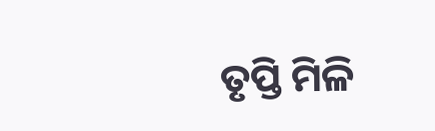ତୃପ୍ତି ମିଳି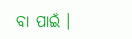ବା ପାଇଁ ।